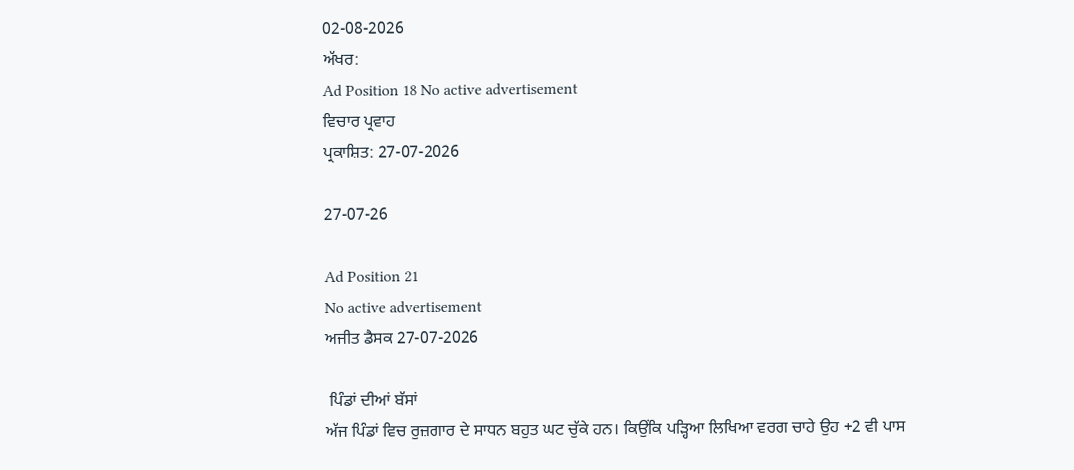02-08-2026
ਅੱਖਰ:
Ad Position 18 No active advertisement
ਵਿਚਾਰ ਪ੍ਰਵਾਹ
ਪ੍ਰਕਾਸ਼ਿਤ: 27-07-2026

27-07-26

Ad Position 21
No active advertisement
ਅਜੀਤ ਡੈਸਕ 27-07-2026

 ਪਿੰਡਾਂ ਦੀਆਂ ਬੱਸਾਂ
ਅੱਜ ਪਿੰਡਾਂ ਵਿਚ ਰੁਜ਼ਗਾਰ ਦੇ ਸਾਧਨ ਬਹੁਤ ਘਟ ਚੁੱਕੇ ਹਨ। ਕਿਉਂਕਿ ਪੜ੍ਹਿਆ ਲਿਖਿਆ ਵਰਗ ਚਾਹੇ ਉਹ +2 ਵੀ ਪਾਸ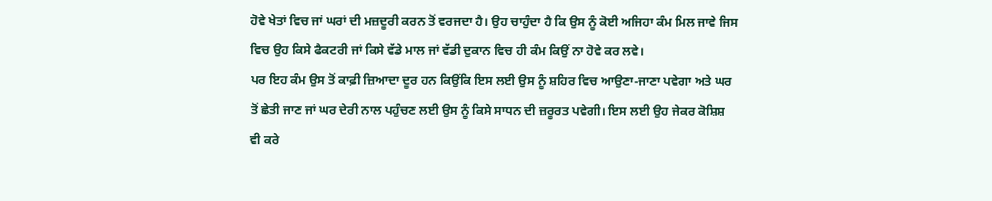ਹੋਵੇ ਖੇਤਾਂ ਵਿਚ ਜਾਂ ਘਰਾਂ ਦੀ ਮਜ਼ਦੂਰੀ ਕਰਨ ਤੋਂ ਵਰਜਦਾ ਹੈ। ਉਹ ਚਾਹੁੰਦਾ ਹੈ ਕਿ ਉਸ ਨੂੰ ਕੋਈ ਅਜਿਹਾ ਕੰਮ ਮਿਲ ਜਾਵੇ ਜਿਸ ਵਿਚ ਉਹ ਕਿਸੇ ਫੈਕਟਰੀ ਜਾਂ ਕਿਸੇ ਵੱਡੇ ਮਾਲ ਜਾਂ ਵੱਡੀ ਦੁਕਾਨ ਵਿਚ ਹੀ ਕੰਮ ਕਿਉਂ ਨਾ ਹੋਵੇ ਕਰ ਲਵੇ।
ਪਰ ਇਹ ਕੰਮ ਉਸ ਤੋਂ ਕਾਫ਼ੀ ਜ਼ਿਆਦਾ ਦੂਰ ਹਨ ਕਿਉਂਕਿ ਇਸ ਲਈ ਉਸ ਨੂੰ ਸ਼ਹਿਰ ਵਿਚ ਆਉਣਾ-ਜਾਣਾ ਪਵੇਗਾ ਅਤੇ ਘਰ ਤੋਂ ਛੇਤੀ ਜਾਣ ਜਾਂ ਘਰ ਦੇਰੀ ਨਾਲ ਪਹੁੰਚਣ ਲਈ ਉਸ ਨੂੰ ਕਿਸੇ ਸਾਧਨ ਦੀ ਜ਼ਰੂਰਤ ਪਵੇਗੀ। ਇਸ ਲਈ ਉਹ ਜੇਕਰ ਕੋਸ਼ਿਸ਼ ਵੀ ਕਰੇ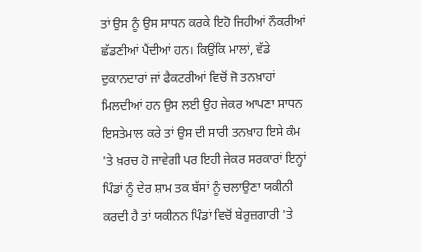ਤਾਂ ਉਸ ਨੂੰ ਉਸ ਸਾਧਨ ਕਰਕੇ ਇਹੋ ਜਿਹੀਆਂ ਨੌਕਰੀਆਂ ਛੱਡਣੀਆਂ ਪੈਂਦੀਆਂ ਹਨ। ਕਿਉਂਕਿ ਮਾਲਾਂ, ਵੱਡੇ ਦੁਕਾਨਦਾਰਾਂ ਜਾਂ ਫੈਕਟਰੀਆਂ ਵਿਚੋਂ ਜੋ ਤਨਖ਼ਾਹਾਂ ਮਿਲਦੀਆਂ ਹਨ ਉਸ ਲਈ ਉਹ ਜੇਕਰ ਆਪਣਾ ਸਾਧਨ ਇਸਤੇਮਾਲ ਕਰੇ ਤਾਂ ਉਸ ਦੀ ਸਾਰੀ ਤਨਖ਼ਾਹ ਇਸੇ ਕੰਮ 'ਤੇ ਖ਼ਰਚ ਹੋ ਜਾਵੇਗੀ ਪਰ ਇਹੀ ਜੇਕਰ ਸਰਕਾਰਾਂ ਇਨ੍ਹਾਂ ਪਿੰਡਾਂ ਨੂੰ ਦੇਰ ਸ਼ਾਮ ਤਕ ਬੱਸਾਂ ਨੂੰ ਚਲਾਉਣਾ ਯਕੀਨੀ ਕਰਦੀ ਹੈ ਤਾਂ ਯਕੀਨਨ ਪਿੰਡਾਂ ਵਿਚੋਂ ਬੇਰੁਜ਼ਗਾਰੀ 'ਤੇ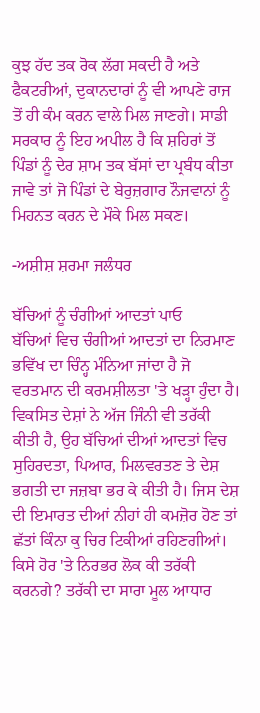ਕੁਝ ਹੱਦ ਤਕ ਰੋਕ ਲੱਗ ਸਕਦੀ ਹੈ ਅਤੇ ਫੈਕਟਰੀਆਂ, ਦੁਕਾਨਦਾਰਾਂ ਨੂੰ ਵੀ ਆਪਣੇ ਰਾਜ ਤੋਂ ਹੀ ਕੰਮ ਕਰਨ ਵਾਲੇ ਮਿਲ ਜਾਣਗੇ। ਸਾਡੀ ਸਰਕਾਰ ਨੂੰ ਇਹ ਅਪੀਲ ਹੈ ਕਿ ਸ਼ਹਿਰਾਂ ਤੋਂ ਪਿੰਡਾਂ ਨੂੰ ਦੇਰ ਸ਼ਾਮ ਤਕ ਬੱਸਾਂ ਦਾ ਪ੍ਰਬੰਧ ਕੀਤਾ ਜਾਵੇ ਤਾਂ ਜੋ ਪਿੰਡਾਂ ਦੇ ਬੇਰੁਜ਼ਗਾਰ ਨੌਜਵਾਨਾਂ ਨੂੰ ਮਿਹਨਤ ਕਰਨ ਦੇ ਮੌਕੇ ਮਿਲ ਸਕਣ।

-ਅਸ਼ੀਸ਼ ਸ਼ਰਮਾ ਜਲੰਧਰ

ਬੱਚਿਆਂ ਨੂੰ ਚੰਗੀਆਂ ਆਦਤਾਂ ਪਾਓ
ਬੱਚਿਆਂ ਵਿਚ ਚੰਗੀਆਂ ਆਦਤਾਂ ਦਾ ਨਿਰਮਾਣ ਭਵਿੱਖ ਦਾ ਚਿੰਨ੍ਹ ਮੰਨਿਆ ਜਾਂਦਾ ਹੈ ਜੋ ਵਰਤਮਾਨ ਦੀ ਕਰਮਸ਼ੀਲਤਾ 'ਤੇ ਖੜ੍ਹਾ ਹੁੰਦਾ ਹੈ। ਵਿਕਸਿਤ ਦੇਸ਼ਾਂ ਨੇ ਅੱਜ ਜਿੰਨੀ ਵੀ ਤਰੱਕੀ ਕੀਤੀ ਹੈ, ਉਹ ਬੱਚਿਆਂ ਦੀਆਂ ਆਦਤਾਂ ਵਿਚ ਸੁਹਿਰਦਤਾ, ਪਿਆਰ, ਮਿਲਵਰਤਣ ਤੇ ਦੇਸ਼ ਭਗਤੀ ਦਾ ਜਜ਼ਬਾ ਭਰ ਕੇ ਕੀਤੀ ਹੈ। ਜਿਸ ਦੇਸ਼ ਦੀ ਇਮਾਰਤ ਦੀਆਂ ਨੀਹਾਂ ਹੀ ਕਮਜ਼ੋਰ ਹੋਣ ਤਾਂ ਛੱਤਾਂ ਕਿੰਨਾ ਕੁ ਚਿਰ ਟਿਕੀਆਂ ਰਹਿਣਗੀਆਂ। ਕਿਸੇ ਹੋਰ 'ਤੇ ਨਿਰਭਰ ਲੋਕ ਕੀ ਤਰੱਕੀ ਕਰਨਗੇ? ਤਰੱਕੀ ਦਾ ਸਾਰਾ ਮੂਲ ਆਧਾਰ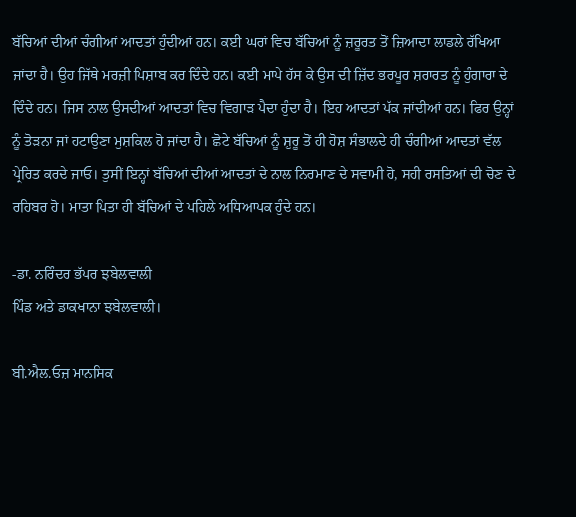ਬੱਚਿਆਂ ਦੀਆਂ ਚੰਗੀਆਂ ਆਦਤਾਂ ਹੁੰਦੀਆਂ ਹਨ। ਕਈ ਘਰਾਂ ਵਿਚ ਬੱਚਿਆਂ ਨੂੰ ਜ਼ਰੂਰਤ ਤੋਂ ਜ਼ਿਆਦਾ ਲਾਡਲੇ ਰੱਖਿਆ ਜਾਂਦਾ ਹੈ। ਉਹ ਜਿੱਥੇ ਮਰਜ਼ੀ ਪਿਸ਼ਾਬ ਕਰ ਦਿੰਦੇ ਹਨ। ਕਈ ਮਾਪੇ ਹੱਸ ਕੇ ਉਸ ਦੀ ਜ਼ਿੱਦ ਭਰਪੂਰ ਸ਼ਰਾਰਤ ਨੂੰ ਹੁੰਗਾਰਾ ਦੇ ਦਿੰਦੇ ਹਨ। ਜਿਸ ਨਾਲ ਉਸਦੀਆਂ ਆਦਤਾਂ ਵਿਚ ਵਿਗਾੜ ਪੈਦਾ ਹੁੰਦਾ ਹੈ। ਇਹ ਆਦਤਾਂ ਪੱਕ ਜਾਂਦੀਆਂ ਹਨ। ਫਿਰ ਉਨ੍ਹਾਂ ਨੂੰ ਤੋੜਨਾ ਜਾਂ ਹਟਾਉਣਾ ਮੁਸ਼ਕਿਲ ਹੋ ਜਾਂਦਾ ਹੈ। ਛੋਟੇ ਬੱਚਿਆਂ ਨੂੰ ਸ਼ੁਰੂ ਤੋਂ ਹੀ ਹੋਸ਼ ਸੰਭਾਲਦੇ ਹੀ ਚੰਗੀਆਂ ਆਦਤਾਂ ਵੱਲ ਪ੍ਰੇਰਿਤ ਕਰਦੇ ਜਾਓ। ਤੁਸੀਂ ਇਨ੍ਹਾਂ ਬੱਚਿਆਂ ਦੀਆਂ ਆਦਤਾਂ ਦੇ ਨਾਲ ਨਿਰਮਾਣ ਦੇ ਸਵਾਮੀ ਹੋ, ਸਹੀ ਰਸਤਿਆਂ ਦੀ ਚੋਣ ਦੇ ਰਹਿਬਰ ਹੋ। ਮਾਤਾ ਪਿਤਾ ਹੀ ਬੱਚਿਆਂ ਦੇ ਪਹਿਲੇ ਅਧਿਆਪਕ ਹੁੰਦੇ ਹਨ।

-ਡਾ. ਨਰਿੰਦਰ ਭੱਪਰ ਝਬੇਲਵਾਲੀ
ਪਿੰਡ ਅਤੇ ਡਾਕਖਾਨਾ ਝਬੇਲਵਾਲੀ।

ਬੀ.ਐਲ.ਓਜ਼ ਮਾਨਸਿਕ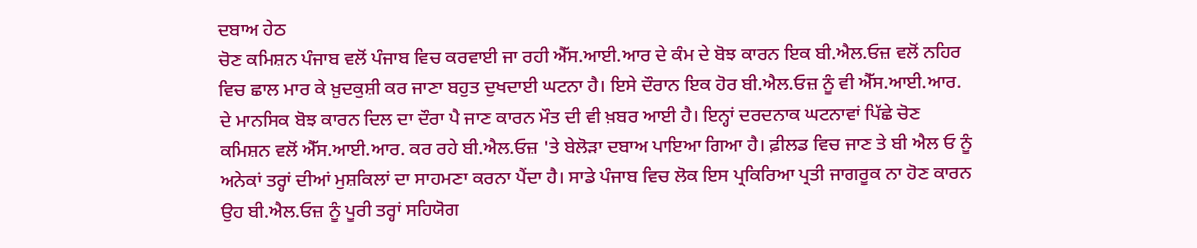ਦਬਾਅ ਹੇਠ
ਚੋਣ ਕਮਿਸ਼ਨ ਪੰਜਾਬ ਵਲੋਂ ਪੰਜਾਬ ਵਿਚ ਕਰਵਾਈ ਜਾ ਰਹੀ ਐੱਸ.ਆਈ.ਆਰ ਦੇ ਕੰਮ ਦੇ ਬੋਝ ਕਾਰਨ ਇਕ ਬੀ.ਐਲ.ਓਜ਼ ਵਲੋਂ ਨਹਿਰ ਵਿਚ ਛਾਲ ਮਾਰ ਕੇ ਖ਼ੁਦਕੁਸ਼ੀ ਕਰ ਜਾਣਾ ਬਹੁਤ ਦੁਖਦਾਈ ਘਟਨਾ ਹੈ। ਇਸੇ ਦੌਰਾਨ ਇਕ ਹੋਰ ਬੀ.ਐਲ.ਓਜ਼ ਨੂੰ ਵੀ ਐੱਸ.ਆਈ.ਆਰ. ਦੇ ਮਾਨਸਿਕ ਬੋਝ ਕਾਰਨ ਦਿਲ ਦਾ ਦੌਰਾ ਪੈ ਜਾਣ ਕਾਰਨ ਮੌਤ ਦੀ ਵੀ ਖ਼ਬਰ ਆਈ ਹੈ। ਇਨ੍ਹਾਂ ਦਰਦਨਾਕ ਘਟਨਾਵਾਂ ਪਿੱਛੇ ਚੋਣ ਕਮਿਸ਼ਨ ਵਲੋਂ ਐੱਸ.ਆਈ.ਆਰ. ਕਰ ਰਹੇ ਬੀ.ਐਲ.ਓਜ਼ 'ਤੇ ਬੇਲੋੜਾ ਦਬਾਅ ਪਾਇਆ ਗਿਆ ਹੈ। ਫ਼ੀਲਡ ਵਿਚ ਜਾਣ ਤੇ ਬੀ ਐਲ ਓ ਨੂੰ ਅਨੇਕਾਂ ਤਰ੍ਹਾਂ ਦੀਆਂ ਮੁਸ਼ਕਿਲਾਂ ਦਾ ਸਾਹਮਣਾ ਕਰਨਾ ਪੈਂਦਾ ਹੈ। ਸਾਡੇ ਪੰਜਾਬ ਵਿਚ ਲੋਕ ਇਸ ਪ੍ਰਕਿਰਿਆ ਪ੍ਰਤੀ ਜਾਗਰੂਕ ਨਾ ਹੋਣ ਕਾਰਨ ਉਹ ਬੀ.ਐਲ.ਓਜ਼ ਨੂੰ ਪੂਰੀ ਤਰ੍ਹਾਂ ਸਹਿਯੋਗ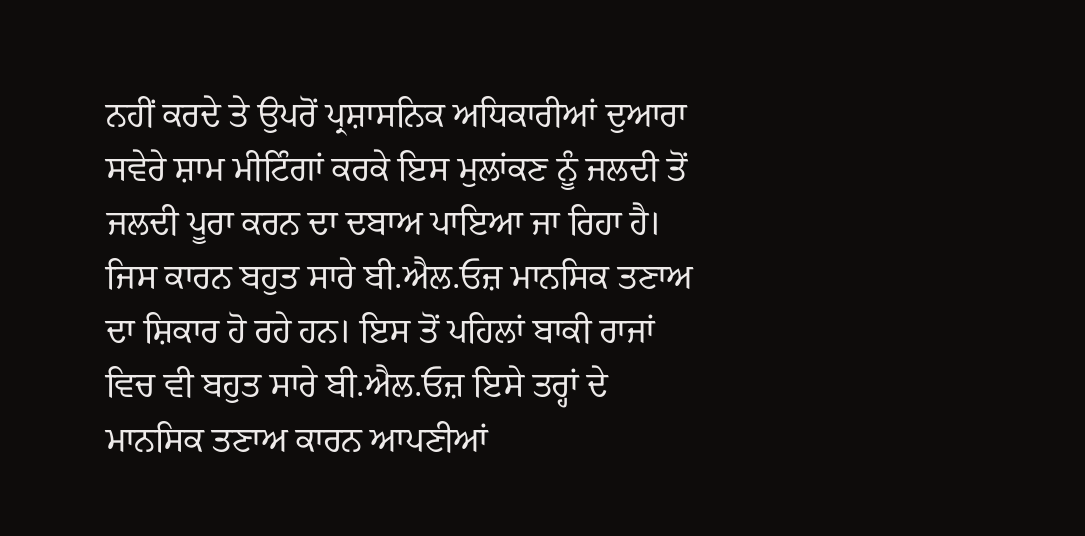ਨਹੀਂ ਕਰਦੇ ਤੇ ਉਪਰੋਂ ਪ੍ਰਸ਼ਾਸਨਿਕ ਅਧਿਕਾਰੀਆਂ ਦੁਆਰਾ ਸਵੇਰੇ ਸ਼ਾਮ ਮੀਟਿੰਗਾਂ ਕਰਕੇ ਇਸ ਮੁਲਾਂਕਣ ਨੂੰ ਜਲਦੀ ਤੋਂ ਜਲਦੀ ਪੂਰਾ ਕਰਨ ਦਾ ਦਬਾਅ ਪਾਇਆ ਜਾ ਰਿਹਾ ਹੈ। ਜਿਸ ਕਾਰਨ ਬਹੁਤ ਸਾਰੇ ਬੀ.ਐਲ.ਓਜ਼ ਮਾਨਸਿਕ ਤਣਾਅ ਦਾ ਸ਼ਿਕਾਰ ਹੋ ਰਹੇ ਹਨ। ਇਸ ਤੋਂ ਪਹਿਲਾਂ ਬਾਕੀ ਰਾਜਾਂ ਵਿਚ ਵੀ ਬਹੁਤ ਸਾਰੇ ਬੀ.ਐਲ.ਓਜ਼ ਇਸੇ ਤਰ੍ਹਾਂ ਦੇ ਮਾਨਸਿਕ ਤਣਾਅ ਕਾਰਨ ਆਪਣੀਆਂ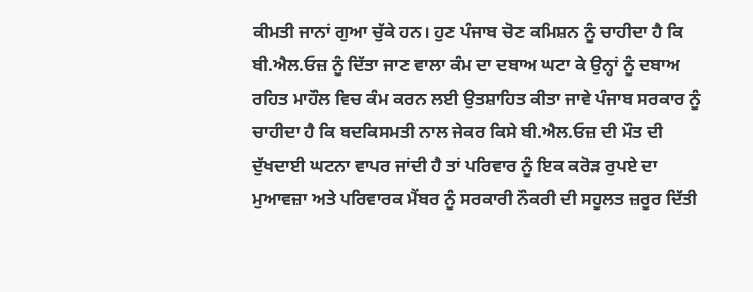ਕੀਮਤੀ ਜਾਨਾਂ ਗੁਆ ਚੁੱਕੇ ਹਨ। ਹੁਣ ਪੰਜਾਬ ਚੋਣ ਕਮਿਸ਼ਨ ਨੂੰ ਚਾਹੀਦਾ ਹੈ ਕਿ ਬੀ.ਐਲ.ਓਜ਼ ਨੂੰ ਦਿੱਤਾ ਜਾਣ ਵਾਲਾ ਕੰਮ ਦਾ ਦਬਾਅ ਘਟਾ ਕੇ ਉਨ੍ਹਾਂ ਨੂੰ ਦਬਾਅ ਰਹਿਤ ਮਾਹੌਲ ਵਿਚ ਕੰਮ ਕਰਨ ਲਈ ਉਤਸ਼ਾਹਿਤ ਕੀਤਾ ਜਾਵੇ ਪੰਜਾਬ ਸਰਕਾਰ ਨੂੰ ਚਾਹੀਦਾ ਹੈ ਕਿ ਬਦਕਿਸਮਤੀ ਨਾਲ ਜੇਕਰ ਕਿਸੇ ਬੀ.ਐਲ.ਓਜ਼ ਦੀ ਮੌਤ ਦੀ ਦੁੱਖਦਾਈ ਘਟਨਾ ਵਾਪਰ ਜਾਂਦੀ ਹੈ ਤਾਂ ਪਰਿਵਾਰ ਨੂੰ ਇਕ ਕਰੋੜ ਰੁਪਏ ਦਾ ਮੁਆਵਜ਼ਾ ਅਤੇ ਪਰਿਵਾਰਕ ਮੈਂਬਰ ਨੂੰ ਸਰਕਾਰੀ ਨੌਕਰੀ ਦੀ ਸਹੂਲਤ ਜ਼ਰੂਰ ਦਿੱਤੀ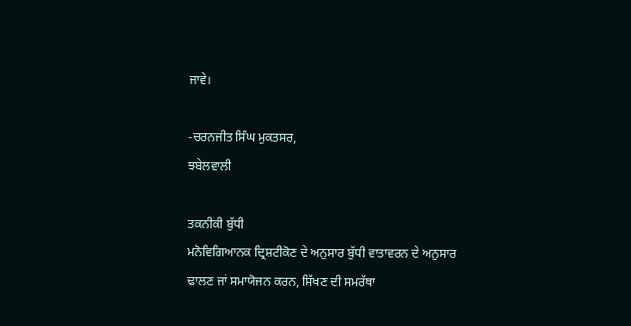ਜਾਵੇ।

-ਚਰਨਜੀਤ ਸਿੰਘ ਮੁਕਤਸਰ,
ਝਬੇਲਵਾਲੀ

ਤਕਨੀਕੀ ਬੁੱਧੀ
ਮਨੋਵਿਗਿਆਨਕ ਦ੍ਰਿਸ਼ਟੀਕੋਣ ਦੇ ਅਨੁਸਾਰ ਬੁੱਧੀ ਵਾਤਾਵਰਨ ਦੇ ਅਨੁਸਾਰ ਢਾਲਣ ਜਾਂ ਸਮਾਯੋਜਨ ਕਰਨ, ਸਿੱਖਣ ਦੀ ਸਮਰੱਥਾ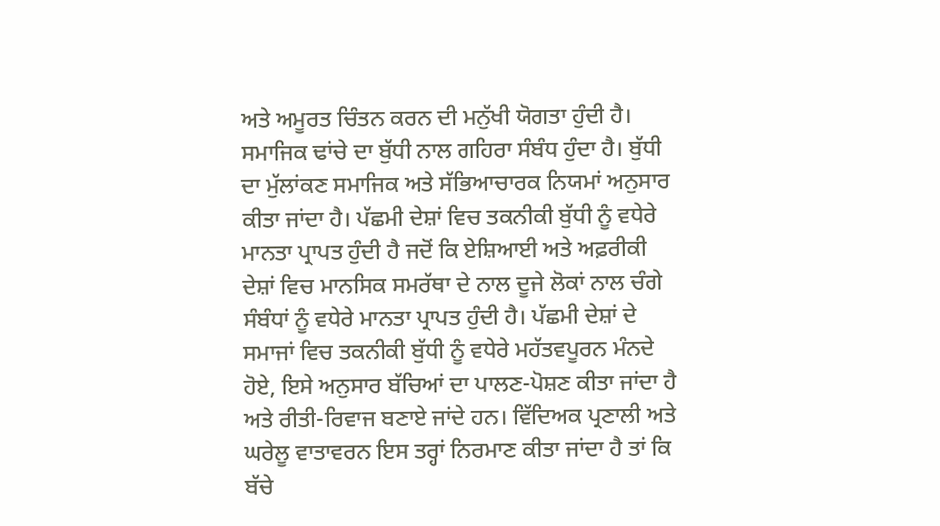ਅਤੇ ਅਮੂਰਤ ਚਿੰਤਨ ਕਰਨ ਦੀ ਮਨੁੱਖੀ ਯੋਗਤਾ ਹੁੰਦੀ ਹੈ। ਸਮਾਜਿਕ ਢਾਂਚੇ ਦਾ ਬੁੱਧੀ ਨਾਲ ਗਹਿਰਾ ਸੰਬੰਧ ਹੁੰਦਾ ਹੈ। ਬੁੱਧੀ ਦਾ ਮੁੱਲਾਂਕਣ ਸਮਾਜਿਕ ਅਤੇ ਸੱਭਿਆਚਾਰਕ ਨਿਯਮਾਂ ਅਨੁਸਾਰ ਕੀਤਾ ਜਾਂਦਾ ਹੈ। ਪੱਛਮੀ ਦੇਸ਼ਾਂ ਵਿਚ ਤਕਨੀਕੀ ਬੁੱਧੀ ਨੂੰ ਵਧੇਰੇ ਮਾਨਤਾ ਪ੍ਰਾਪਤ ਹੁੰਦੀ ਹੈ ਜਦੋਂ ਕਿ ਏਸ਼ਿਆਈ ਅਤੇ ਅਫ਼ਰੀਕੀ ਦੇਸ਼ਾਂ ਵਿਚ ਮਾਨਸਿਕ ਸਮਰੱਥਾ ਦੇ ਨਾਲ ਦੂਜੇ ਲੋਕਾਂ ਨਾਲ ਚੰਗੇ ਸੰਬੰਧਾਂ ਨੂੰ ਵਧੇਰੇ ਮਾਨਤਾ ਪ੍ਰਾਪਤ ਹੁੰਦੀ ਹੈ। ਪੱਛਮੀ ਦੇਸ਼ਾਂ ਦੇ ਸਮਾਜਾਂ ਵਿਚ ਤਕਨੀਕੀ ਬੁੱਧੀ ਨੂੰ ਵਧੇਰੇ ਮਹੱਤਵਪੂਰਨ ਮੰਨਦੇ ਹੋਏ, ਇਸੇ ਅਨੁਸਾਰ ਬੱਚਿਆਂ ਦਾ ਪਾਲਣ-ਪੋਸ਼ਣ ਕੀਤਾ ਜਾਂਦਾ ਹੈ ਅਤੇ ਰੀਤੀ-ਰਿਵਾਜ ਬਣਾਏ ਜਾਂਦੇ ਹਨ। ਵਿੱਦਿਅਕ ਪ੍ਰਣਾਲੀ ਅਤੇ ਘਰੇਲੂ ਵਾਤਾਵਰਨ ਇਸ ਤਰ੍ਹਾਂ ਨਿਰਮਾਣ ਕੀਤਾ ਜਾਂਦਾ ਹੈ ਤਾਂ ਕਿ ਬੱਚੇ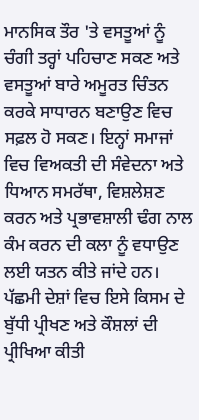ਮਾਨਸਿਕ ਤੌਰ 'ਤੇ ਵਸਤੂਆਂ ਨੂੰ ਚੰਗੀ ਤਰ੍ਹਾਂ ਪਹਿਚਾਣ ਸਕਣ ਅਤੇ ਵਸਤੂਆਂ ਬਾਰੇ ਅਮੂਰਤ ਚਿੰਤਨ ਕਰਕੇ ਸਾਧਾਰਨ ਬਣਾਉਣ ਵਿਚ ਸਫ਼ਲ ਹੋ ਸਕਣ। ਇਨ੍ਹਾਂ ਸਮਾਜਾਂ ਵਿਚ ਵਿਅਕਤੀ ਦੀ ਸੰਵੇਦਨਾ ਅਤੇ ਧਿਆਨ ਸਮਰੱਥਾ, ਵਿਸ਼ਲੇਸ਼ਣ ਕਰਨ ਅਤੇ ਪ੍ਰਭਾਵਸ਼ਾਲੀ ਢੰਗ ਨਾਲ ਕੰਮ ਕਰਨ ਦੀ ਕਲਾ ਨੂੰ ਵਧਾਉਣ ਲਈ ਯਤਨ ਕੀਤੇ ਜਾਂਦੇ ਹਨ। ਪੱਛਮੀ ਦੇਸ਼ਾਂ ਵਿਚ ਇਸੇ ਕਿਸਮ ਦੇ ਬੁੱਧੀ ਪ੍ਰੀਖਣ ਅਤੇ ਕੌਸ਼ਲਾਂ ਦੀ ਪ੍ਰੀਖਿਆ ਕੀਤੀ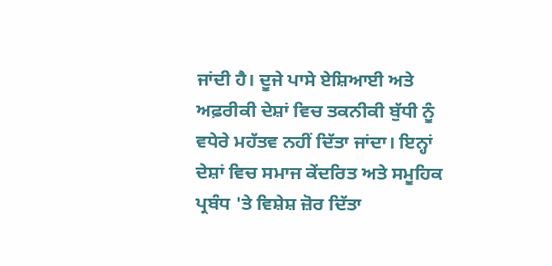ਜਾਂਦੀ ਹੈ। ਦੂਜੇ ਪਾਸੇ ਏਸ਼ਿਆਈ ਅਤੇ ਅਫ਼ਰੀਕੀ ਦੇਸ਼ਾਂ ਵਿਚ ਤਕਨੀਕੀ ਬੁੱਧੀ ਨੂੰ ਵਧੇਰੇ ਮਹੱਤਵ ਨਹੀਂ ਦਿੱਤਾ ਜਾਂਦਾ। ਇਨ੍ਹਾਂ ਦੇਸ਼ਾਂ ਵਿਚ ਸਮਾਜ ਕੇਂਦਰਿਤ ਅਤੇ ਸਮੂਹਿਕ ਪ੍ਰਬੰਧ 'ਤੇ ਵਿਸ਼ੇਸ਼ ਜ਼ੋਰ ਦਿੱਤਾ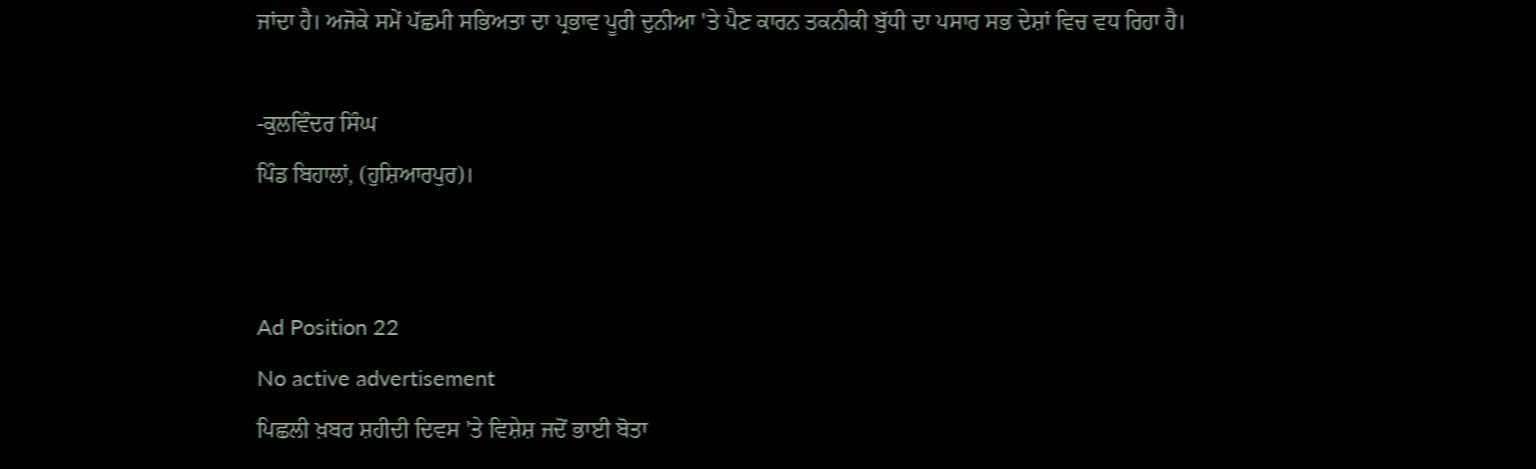ਜਾਂਦਾ ਹੈ। ਅਜੋਕੇ ਸਮੇਂ ਪੱਛਮੀ ਸਭਿਅਤਾ ਦਾ ਪ੍ਰਭਾਵ ਪੂਰੀ ਦੁਨੀਆ 'ਤੇ ਪੈਣ ਕਾਰਨ ਤਕਨੀਕੀ ਬੁੱਧੀ ਦਾ ਪਸਾਰ ਸਭ ਦੇਸ਼ਾਂ ਵਿਚ ਵਧ ਰਿਹਾ ਹੈ।

-ਕੁਲਵਿੰਦਰ ਸਿੰਘ
ਪਿੰਡ ਬਿਹਾਲਾਂ, (ਹੁਸ਼ਿਆਰਪੁਰ)।


Ad Position 22
No active advertisement
ਪਿਛਲੀ ਖ਼ਬਰ ਸ਼ਹੀਦੀ ਦਿਵਸ 'ਤੇ ਵਿਸ਼ੇਸ਼ ਜਦੋਂ ਭਾਈ ਬੋਤਾ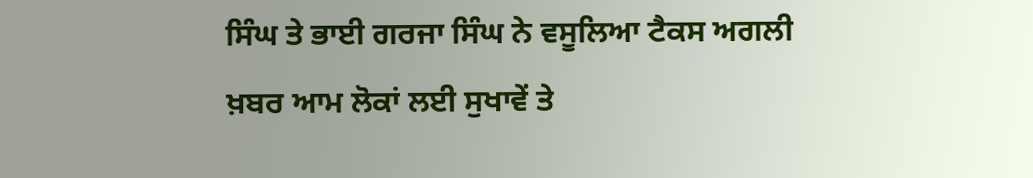ਸਿੰਘ ਤੇ ਭਾਈ ਗਰਜਾ ਸਿੰਘ ਨੇ ਵਸੂਲਿਆ ਟੈਕਸ ਅਗਲੀ ਖ਼ਬਰ ਆਮ ਲੋਕਾਂ ਲਈ ਸੁਖਾਵੇਂ ਤੇ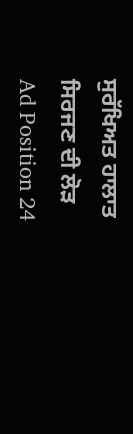ਸੁਰੱਖਿਅਤ ਹਾਲਾਤ ਸਿਰਜਣ ਦੀ ਲੋੜ
Ad Position 24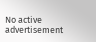No active advertisement